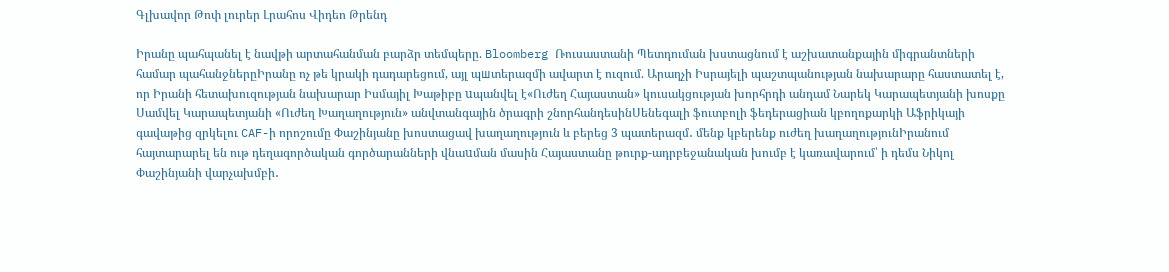Գլխավոր Թոփ լուրեր Լրահոս Վիդեո Թրենդ

Իրանը պահպանել է նավթի արտահանման բարձր տեմպերը. Bloomberg Ռուսաստանի Պետդուման խստացնում է աշխատանքային միգրանտների համար պահանջներըԻրանը ոչ թե կրակի դադարեցում, այլ պшտերազմի ավարտ է ուզում. Արաղչի Իսրայելի պաշտպանության նախարարը հաստատել է, որ Իրանի հետախուզության նախարար Իսմայիլ Խաթիբը uպանվել է«Ուժեղ Հայաստան» կուսակցության խորհրդի անդամ Նարեկ Կարապետյանի խոսքը Սամվել Կարապետյանի «Ուժեղ Խաղաղություն» անվտանգային ծրագրի շնորհանդեսինՍենեգալի ֆուտբոլի ֆեդերացիան կբողոքարկի Աֆրիկայի գավաթից զրկելու CAF-ի որոշումը Փաշինյանը խոստացավ խաղաղություն և բերեց 3 պատերազմ․ մենք կբերենք ուժեղ խաղաղությունԻրանում հայտարարել են ութ դեղագործական գործարանների վնաuման մասին Հայաստանը թուրք-ադրբեջանական խումբ է կառավարում՝ ի դեմս Նիկոլ Փաշինյանի վարչախմբի․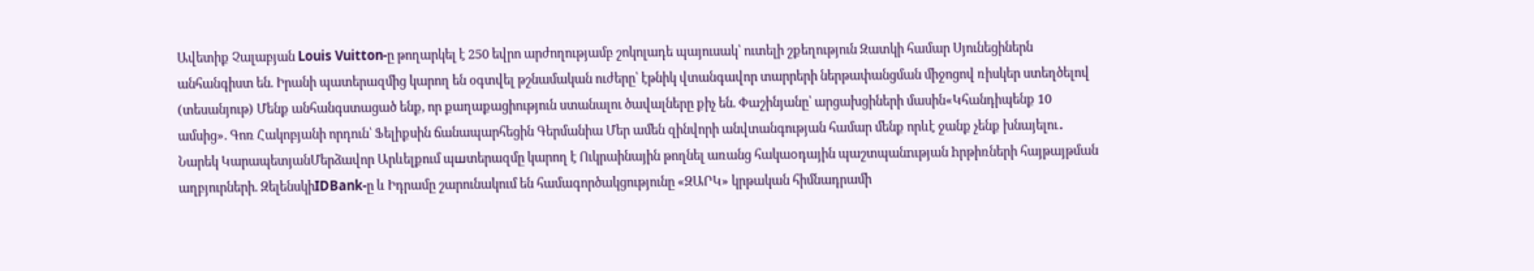Ավետիք Չալաբյան Louis Vuitton-ը թողարկել է 250 եվրո արժողությամբ շոկոլադե պայուսակ՝ ուտելի շքեղություն Զատկի համար Սյունեցիներն անհանգիստ են. Իրանի պատերազմից կարող են օգտվել թշնամական ուժերը՝ էթնիկ վտանգավոր տարրերի ներթափանցման միջոցով ռիսկեր ստեղծելով (տեսանյութ) Մենք անհանգստացած ենք, որ քաղաքացիություն ստանալու ծավալները քիչ են. Փաշինյանը՝ արցախցիների մասին«Կհանդիպենք 10 ամսից». Գոռ Հակոբյանի որդուն՝ Ֆելիքսին ճանապարհեցին Գերմանիա Մեր ամեն զինվորի անվտանգության համար մենք որևէ ջանք չենք խնայելու․ Նարեկ ԿարապետյանՄերձավոր Արևելքում պшտերազմը կարող է Ուկրաինային թողնել առանց հակաoդային պաշտպանnւթյան hրթիռների հայթայթման աղբյուրների. ԶելենսկիIDBank-ը և Իդրամը շարունակում են համագործակցությունը «ԶԱՐԿ» կրթական հիմնադրամի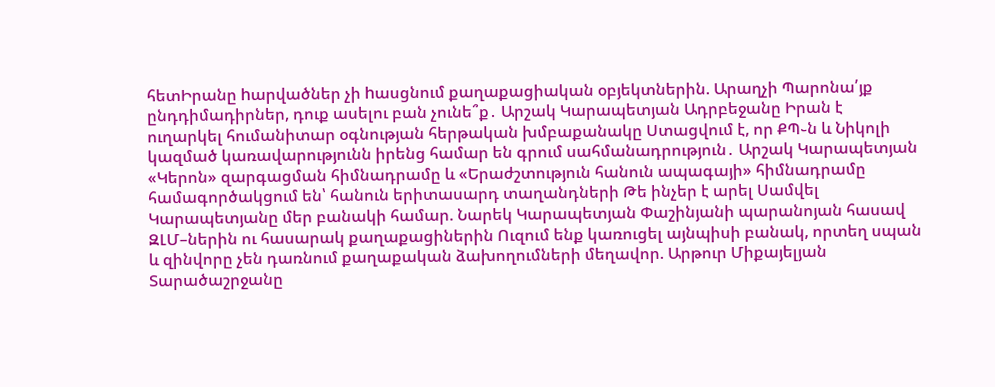հետԻրանը hարվածներ չի hասցնում քաղաքացիական օբյեկտներին. Արաղչի Պարոնա՛յք ընդդիմադիրներ, դուք ասելու բան չունե՞ք․ Արշակ Կարապետյան Ադրբեջանը Իրան է ուղարկել հումանիտար օգնության հերթական խմբաքանակը Ստացվում է, որ ՔՊ֊ն և Նիկոլի կազմած կառավարությունն իրենց համար են գրում սահմանադրություն․ Արշակ Կարապետյան «Կերոն» զարգացման հիմնադրամը և «Երաժշտություն հանուն ապագայի» հիմնադրամը համագործակցում են՝ հանուն երիտասարդ տաղանդների Թե ինչեր է արել Սամվել Կարապետյանը մեր բանակի համար. Նարեկ Կարապետյան Փաշինյանի պարանոյան հասավ ԶԼՄ–ներին ու հասարակ քաղաքացիներին Ուզում ենք կառուցել այնպիսի բանակ, որտեղ սպան և զինվորը չեն դառնում քաղաքական ձախողումների մեղավոր. Արթուր Միքայելյան Տարածաշրջանը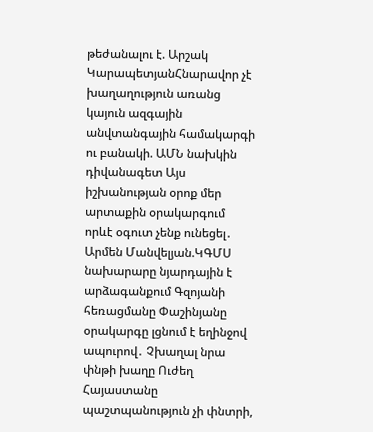թեժանալու է. Արշակ ԿարապետյանՀնարավոր չէ խաղաղություն առանց կայուն ազգային անվտանգային համակարգի ու բանակի. ԱՄՆ նախկին դիվանագետ Այս իշխանության օրոք մեր արտաքին օրակարգում որևէ օգուտ չենք ունեցել․ Արմեն Մանվելյան.ԿԳՄՍ նախարարը նյարդային է արձագանքում Գզոյանի հեռացմանը Փաշինյանը օրակարգը լցնում է եղինջով ապուրով․ Չխաղալ նրա փնթի խաղը Ուժեղ Հայաստանը պաշտպանություն չի փնտրի,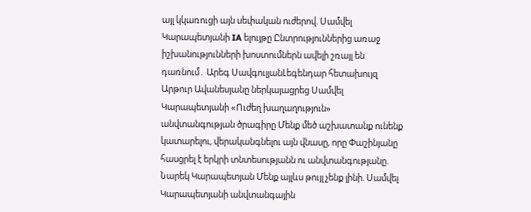այլ կկառուցի այն սեփական ուժերով. Սամվել Կարապետյանի IA ելույթը Ընտրություններից առաջ իշխանությունների խոստումներն ավելի շռայլ են դառնում․ Արեգ ՍավգուլյանԼեգենդար հետախույզ Արթուր Ավանեսյանը ներկայացրեց Սամվել Կարապետյանի «Ուժեղ խաղաղություն» անվտանգության ծրագիրը Մենք մեծ աշխատանք ունենք կատարելու, վերականգնելու այն վնասը, որը Փաշինյանը հասցրել է երկրի տնտեսությանն ու անվտանգությանը. Նարեկ Կարապետյան Մենք այլևս թույլ չենք լինի. Սամվել Կարապետյանի անվտանգային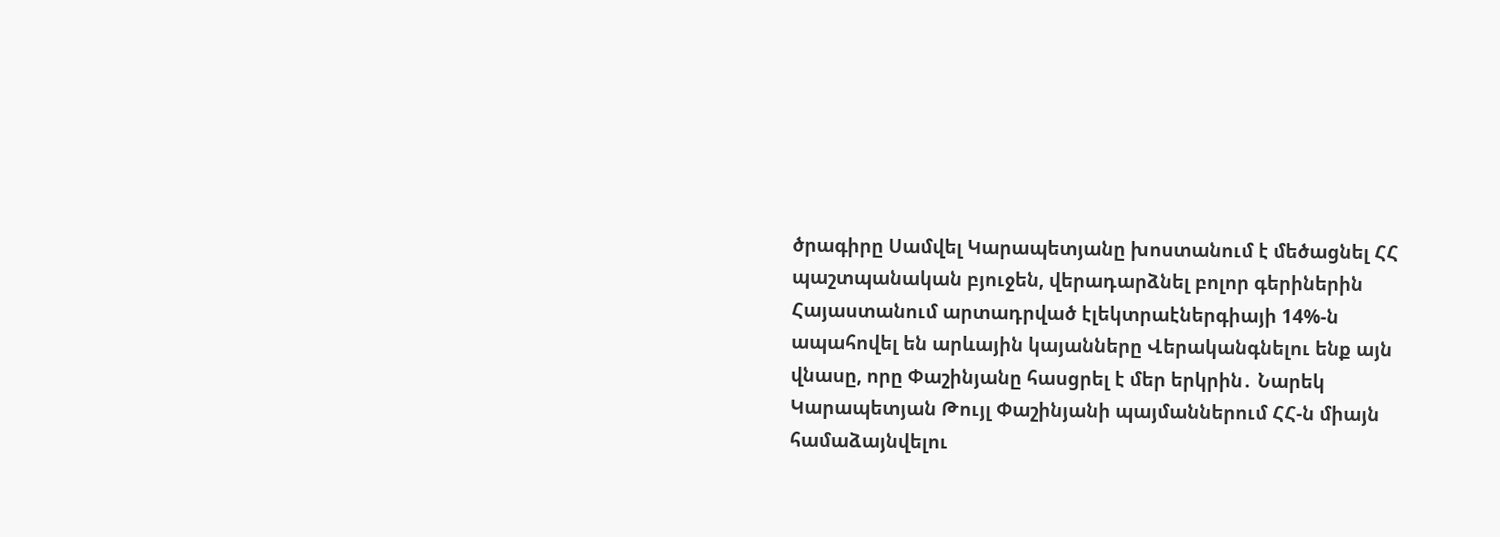ծրագիրը Սամվել Կարապետյանը խոստանում է մեծացնել ՀՀ պաշտպանական բյուջեն, վերադարձնել բոլոր գերիներին Հայաստանում արտադրված էլեկտրաէներգիայի 14%-ն ապահովել են արևային կայանները Վերականգնելու ենք այն վնասը, որը Փաշինյանը հասցրել է մեր երկրին․ Նարեկ Կարապետյան Թույլ Փաշինյանի պայմաններում ՀՀ-ն միայն համաձայնվելու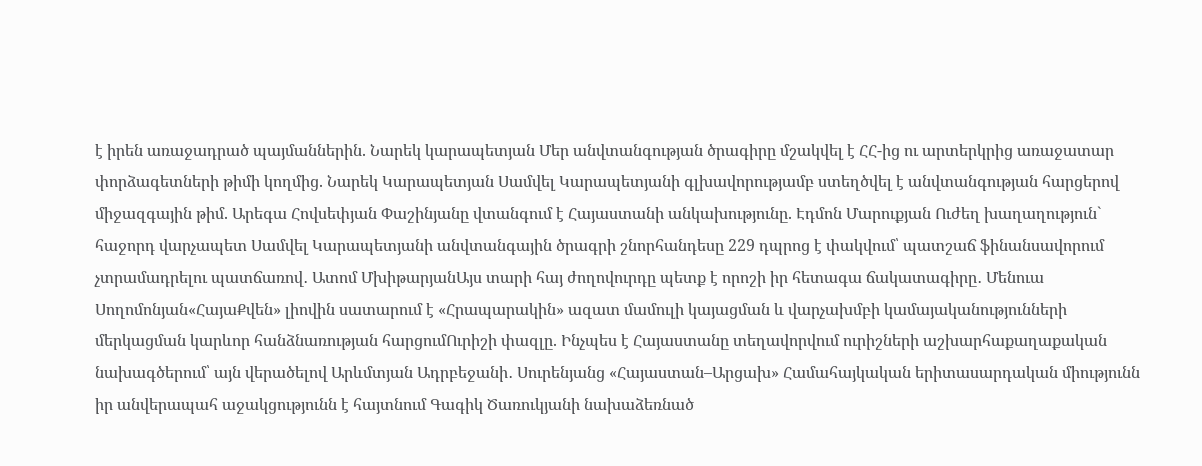է իրեն առաջադրած պայմաններին. Նարեկ կարապետյան Մեր անվտանգության ծրագիրը մշակվել է ՀՀ-ից ու արտերկրից առաջատար փորձագետների թիմի կողմից. Նարեկ Կարապետյան Սամվել Կարապետյանի գլխավորությամբ ստեղծվել է անվտանգության հարցերով միջազգային թիմ. Արեգա Հովսեփյան Փաշինյանը վտանգում է Հայաստանի անկախությունը. Էդմոն Մարուքյան Ուժեղ խաղաղություն` հաջորդ վարչապետ Սամվել Կարապետյանի անվտանգային ծրագրի շնորհանդեսը 229 դպրոց է փակվում՝ պատշաճ ֆինանսավորում չտրամադրելու պատճառով․ Ատոմ ՄխիթարյանԱյս տարի հայ ժողովուրդը պետք է որոշի իր հետագա ճակատագիրը․ Մենուա Սողոմոնյան«ՀայաՔվեն» լիովին սատարում է «Հրապարակին» ազատ մամուլի կայացման և վարչախմբի կամայականությունների մերկացման կարևոր հանձնառության հարցումՈւրիշի փազլը. Ինչպես է Հայաստանը տեղավորվում ուրիշների աշխարհաքաղաքական նախագծերում՝ այն վերածելով Արևմտյան Ադրբեջանի․ Սուրենյանց «Հայաստան–Արցախ» Համահայկական երիտասարդական միությունն իր անվերապահ աջակցությունն է հայտնում Գագիկ Ծառուկյանի նախաձեռնած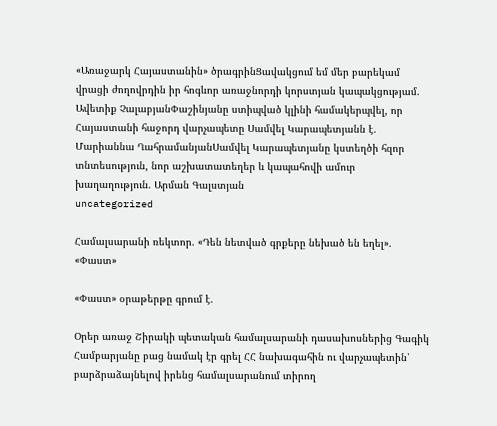«Առաջարկ Հայաստանին» ծրագրինՑավակցում եմ մեր բարեկամ վրացի ժողովրդին իր հոգևոր առաջնորդի կորստյան կապակցությամ. Ավետիք ՉալաբյանՓաշինյանը ստիպված կլինի համակերպվել, որ Հայաստանի հաջորդ վարչապետը Սամվել Կարապետյանն է. Մարիաննա ՂահրամանյանՍամվել Կարապետյանը կստեղծի հզոր տնտեսություն, նոր աշխատատեղեր և կապահովի ամուր խաղաղություն. Արման Գալստյան
uncategorized

Համալսարանի ռեկտոր. «Դեն նետված գրքերը նեխած են եղել». «Փաստ»

«Փաստ» օրաթերթը գրում է.

Օրեր առաջ Շիրակի պետական համալսարանի դասախոսներից Գագիկ Համբարյանը բաց նամակ էր գրել ՀՀ նախագահին ու վարչապետին՝ բարձրաձայնելով իրենց համալսարանում տիրող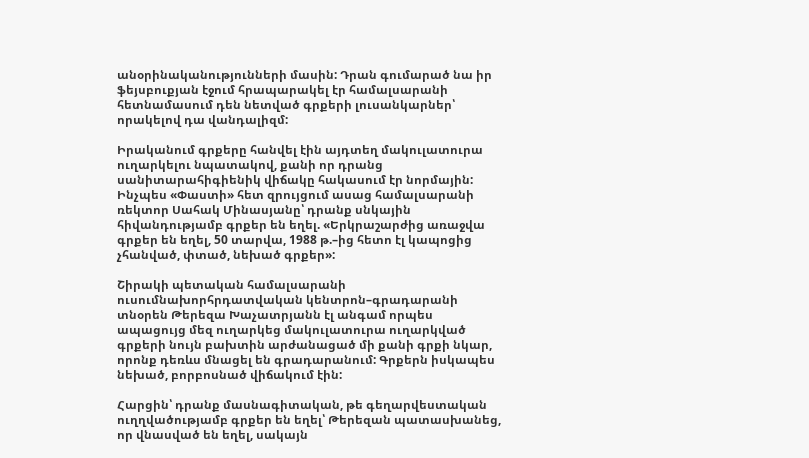անօրինականությունների մասին: Դրան գումարած նա իր ֆեյսբուքյան էջում հրապարակել էր համալսարանի հետնամասում դեն նետված գրքերի լուսանկարներ՝ որակելով դա վանդալիզմ:

Իրականում գրքերը հանվել էին այդտեղ մակուլատուրա ուղարկելու նպատակով, քանի որ դրանց սանիտարահիգիենիկ վիճակը հակասում էր նորմային: Ինչպես «Փաստի» հետ զրույցում ասաց համալսարանի ռեկտոր Սահակ Մինասյանը՝ դրանք սնկային հիվանդությամբ գրքեր են եղել. «Երկրաշարժից առաջվա գրքեր են եղել, 50 տարվա, 1988 թ.–ից հետո էլ կապոցից չհանված, փտած, նեխած գրքեր»:

Շիրակի պետական համալսարանի ուսումնախորհրդատվական կենտրոն–գրադարանի տնօրեն Թերեզա Խաչատրյանն էլ անգամ որպես ապացույց մեզ ուղարկեց մակուլատուրա ուղարկված գրքերի նույն բախտին արժանացած մի քանի գրքի նկար, որոնք դեռևս մնացել են գրադարանում: Գրքերն իսկապես նեխած, բորբոսնած վիճակում էին:

Հարցին՝ դրանք մասնագիտական, թե գեղարվեստական ուղղվածությամբ գրքեր են եղել՝ Թերեզան պատասխանեց, որ վնասված են եղել, սակայն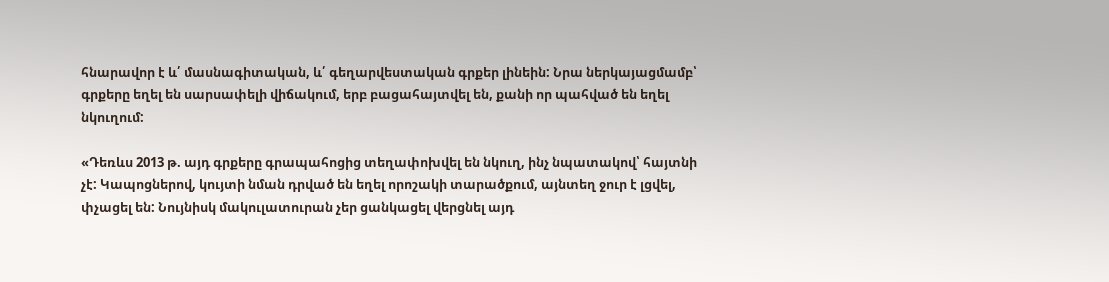հնարավոր է և՛ մասնագիտական, և՛ գեղարվեստական գրքեր լինեին: Նրա ներկայացմամբ՝ գրքերը եղել են սարսափելի վիճակում, երբ բացահայտվել են, քանի որ պահված են եղել նկուղում:

«Դեռևս 2013 թ. այդ գրքերը գրապահոցից տեղափոխվել են նկուղ, ինչ նպատակով՝ հայտնի չէ: Կապոցներով, կույտի նման դրված են եղել որոշակի տարածքում, այնտեղ ջուր է լցվել, փչացել են: Նույնիսկ մակուլատուրան չեր ցանկացել վերցնել այդ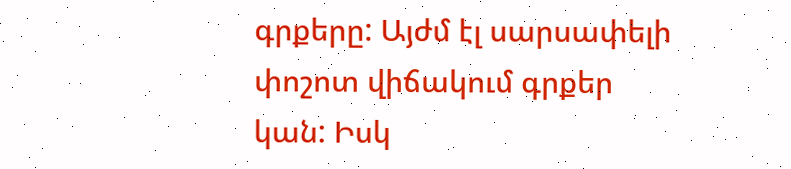գրքերը: Այժմ էլ սարսափելի փոշոտ վիճակում գրքեր կան: Իսկ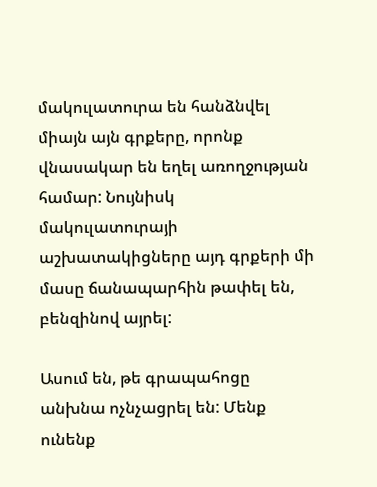մակուլատուրա են հանձնվել միայն այն գրքերը, որոնք վնասակար են եղել առողջության համար: Նույնիսկ մակուլատուրայի աշխատակիցները այդ գրքերի մի մասը ճանապարհին թափել են, բենզինով այրել:

Ասում են, թե գրապահոցը անխնա ոչնչացրել են: Մենք ունենք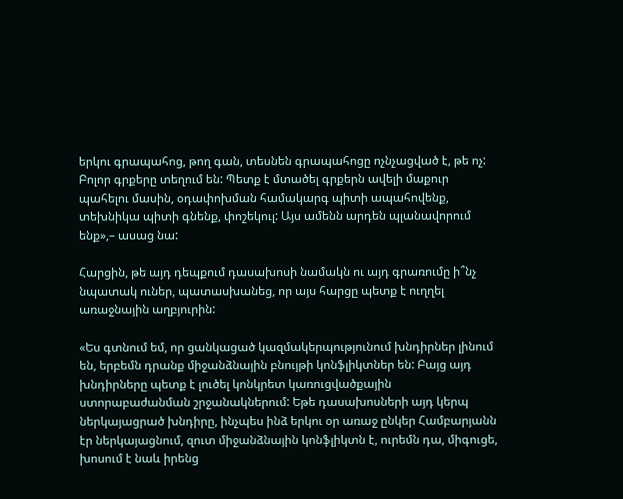երկու գրապահոց, թող գան, տեսնեն գրապահոցը ոչնչացված է, թե ոչ: Բոլոր գրքերը տեղում են: Պետք է մտածել գրքերն ավելի մաքուր պահելու մասին, օդափոխման համակարգ պիտի ապահովենք, տեխնիկա պիտի գնենք, փոշեկուլ: Այս ամենն արդեն պլանավորում ենք»,– ասաց նա:

Հարցին, թե այդ դեպքում դասախոսի նամակն ու այդ գրառումը ի՞նչ նպատակ ուներ, պատասխանեց, որ այս հարցը պետք է ուղղել առաջնային աղբյուրին:

«Ես գտնում եմ, որ ցանկացած կազմակերպությունում խնդիրներ լինում են, երբեմն դրանք միջանձնային բնույթի կոնֆլիկտներ են: Բայց այդ խնդիրները պետք է լուծել կոնկրետ կառուցվածքային ստորաբաժանման շրջանակներում: Եթե դասախոսների այդ կերպ ներկայացրած խնդիրը, ինչպես ինձ երկու օր առաջ ընկեր Համբարյանն էր ներկայացնում, զուտ միջանձնային կոնֆլիկտն է, ուրեմն դա, միգուցե, խոսում է նաև իրենց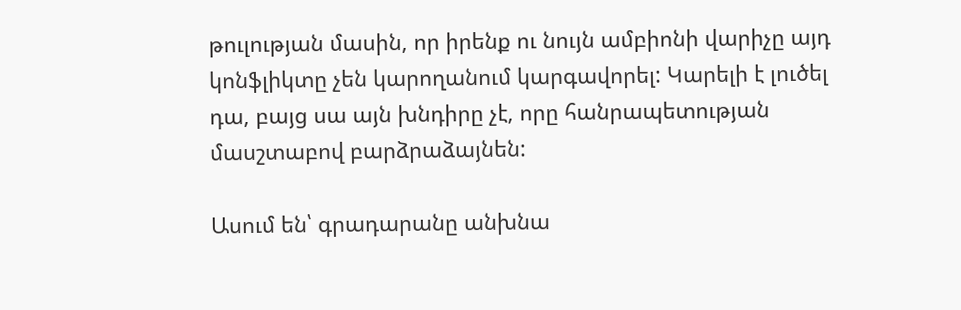թուլության մասին, որ իրենք ու նույն ամբիոնի վարիչը այդ կոնֆլիկտը չեն կարողանում կարգավորել: Կարելի է լուծել դա, բայց սա այն խնդիրը չէ, որը հանրապետության մասշտաբով բարձրաձայնեն:

Ասում են՝ գրադարանը անխնա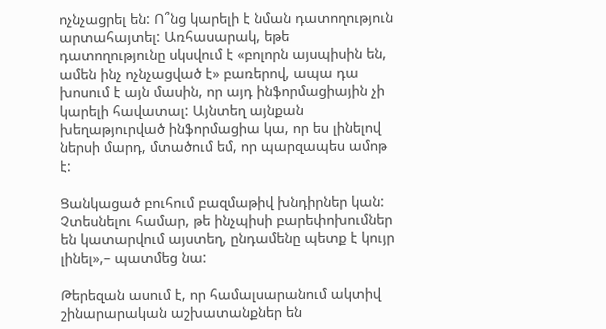ոչնչացրել են: Ո՞նց կարելի է նման դատողություն արտահայտել: Առհասարակ, եթե դատողությունը սկսվում է «բոլորն այսպիսին են, ամեն ինչ ոչնչացված է» բառերով, ապա դա խոսում է այն մասին, որ այդ ինֆորմացիային չի կարելի հավատալ: Այնտեղ այնքան խեղաթյուրված ինֆորմացիա կա, որ ես լինելով ներսի մարդ, մտածում եմ, որ պարզապես ամոթ է:

Ցանկացած բուհում բազմաթիվ խնդիրներ կան: Չտեսնելու համար, թե ինչպիսի բարեփոխումներ են կատարվում այստեղ, ընդամենը պետք է կույր լինել»,– պատմեց նա:

Թերեզան ասում է, որ համալսարանում ակտիվ շինարարական աշխատանքներ են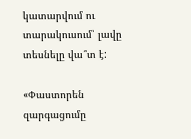կատարվում ու տարակուսում՝ լավը տեսնելը վա՞տ է:

«Փաստորեն զարգացումը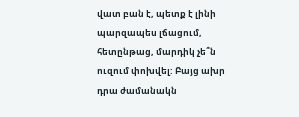վատ բան է, պետք է լինի պարզապես լճացում, հետընթաց, մարդիկ չե՞ն ուզում փոխվել: Բայց ախր դրա ժամանակն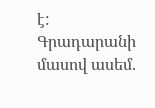է: Գրադարանի մասով ասեմ.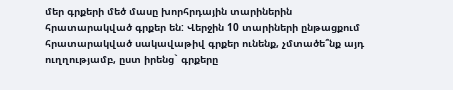մեր գրքերի մեծ մասը խորհրդային տարիներին հրատարակված գրքեր են: Վերջին 10 տարիների ընթացքում հրատարակված սակավաթիվ գրքեր ունենք, չմտածե՞նք այդ ուղղությամբ, ըստ իրենց` գրքերը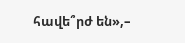հավե՞րժ են»,–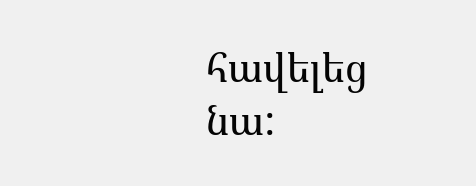հավելեց նա: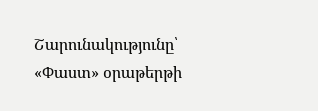Շարունակությունը՝ «Փաստ» օրաթերթի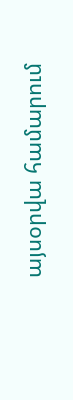այսօրվա համարում